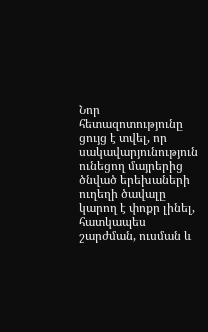Նոր հետազոտությունը ցույց է տվել, որ սակավարյունություն ունեցող մայրերից ծնված երեխաների ուղեղի ծավալը կարող է փոքր լինել, հատկապես շարժման, ուսման և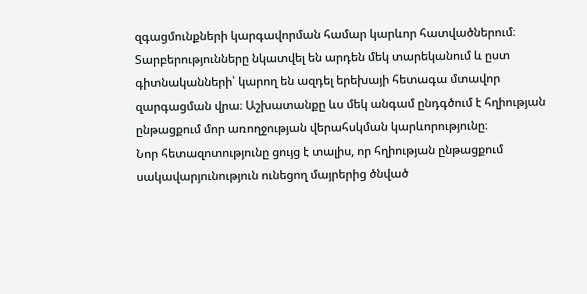զգացմունքների կարգավորման համար կարևոր հատվածներում։ Տարբերությունները նկատվել են արդեն մեկ տարեկանում և ըստ գիտնականների՝ կարող են ազդել երեխայի հետագա մտավոր զարգացման վրա։ Աշխատանքը ևս մեկ անգամ ընդգծում է հղիության ընթացքում մոր առողջության վերահսկման կարևորությունը։
Նոր հետազոտությունը ցույց է տալիս, որ հղիության ընթացքում սակավարյունություն ունեցող մայրերից ծնված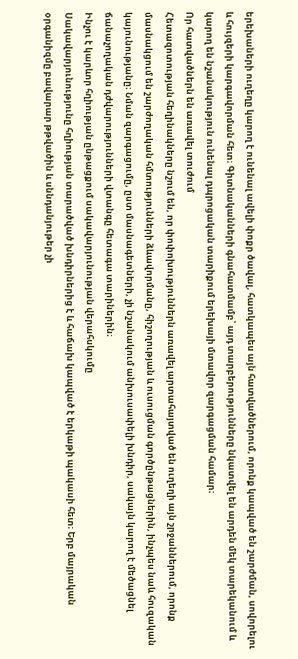երեխաների ուղեղը կարող է ունենալ ավելի փոքր ծավալ, հատկապես այն հատվածներում, որոնք կապված են շարժման, սովորելու և հույզերի կարգավորման հետ։ Գիտնականների գնահատմամբ՝ այդ տարբերությունները նկատվել են արդեն մեկ տարեկանում և կարող են նշանակություն ունենալ դպրոցական տարիքում երեխայի մտավոր զարգացման համար։
Որ հատվածներն են առավել տուժում
Հետազոտության հեղինակները նշում են, որ փոփոխություններն առավել արտահայտված են ուղեղի այն շրջաններում, որոնք մասնակցում են շարժողական հմտությունների ձևավորմանը, հիշողության և ուսուցման գործընթացներին, ինչպես նաև հուզական կայունությանը։ Նման զարգացումը, ըստ մասնագետների, չի նշանակում անխուսափելի խնդիր, սակայն կարող է մեծացնել ճանաչողական դժվարությունների վտանգը հետագա տարիներին։
Ինչու է կարևոր հղիության ընթացքում սակավարյունության վերահսկումը
Սակավարյունությունը հղիության տարածված խնդիրներից է և հաճախ կապված է երկաթի պակասի հետ։ Երբ մայրական օրգանիզմը բավարար թթվածին և սննդանյութեր չի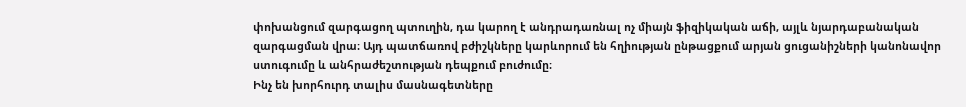փոխանցում զարգացող պտուղին, դա կարող է անդրադառնալ ոչ միայն ֆիզիկական աճի, այլև նյարդաբանական զարգացման վրա։ Այդ պատճառով բժիշկները կարևորում են հղիության ընթացքում արյան ցուցանիշների կանոնավոր ստուգումը և անհրաժեշտության դեպքում բուժումը։
Ինչ են խորհուրդ տալիս մասնագետները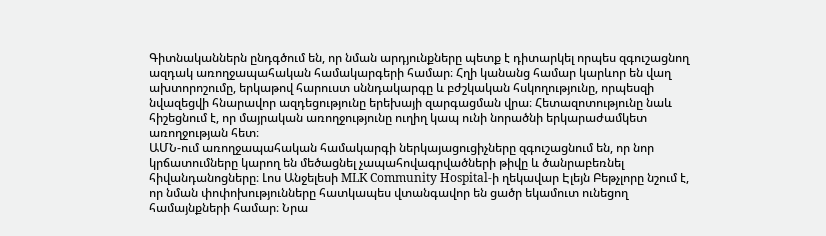Գիտնականներն ընդգծում են, որ նման արդյունքները պետք է դիտարկել որպես զգուշացնող ազդակ առողջապահական համակարգերի համար։ Հղի կանանց համար կարևոր են վաղ ախտորոշումը, երկաթով հարուստ սննդակարգը և բժշկական հսկողությունը, որպեսզի նվազեցվի հնարավոր ազդեցությունը երեխայի զարգացման վրա։ Հետազոտությունը նաև հիշեցնում է, որ մայրական առողջությունը ուղիղ կապ ունի նորածնի երկարաժամկետ առողջության հետ։
ԱՄՆ-ում առողջապահական համակարգի ներկայացուցիչները զգուշացնում են, որ նոր կրճատումները կարող են մեծացնել չապահովագրվածների թիվը և ծանրաբեռնել հիվանդանոցները։ Լոս Անջելեսի MLK Community Hospital-ի ղեկավար Էլեյն Բեթչլորը նշում է, որ նման փոփոխությունները հատկապես վտանգավոր են ցածր եկամուտ ունեցող համայնքների համար։ Նրա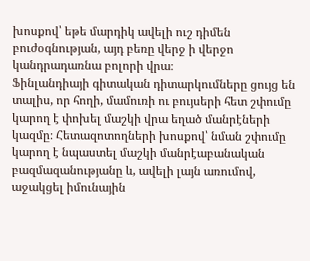խոսքով՝ եթե մարդիկ ավելի ուշ դիմեն բուժօգնության, այդ բեռը վերջ ի վերջո կանդրադառնա բոլորի վրա։
Ֆինլանդիայի գիտական դիտարկումները ցույց են տալիս, որ հողի, մամուռի ու բույսերի հետ շփումը կարող է փոխել մաշկի վրա եղած մանրէների կազմը։ Հետազոտողների խոսքով՝ նման շփումը կարող է նպաստել մաշկի մանրէաբանական բազմազանությանը և, ավելի լայն առումով, աջակցել իմունային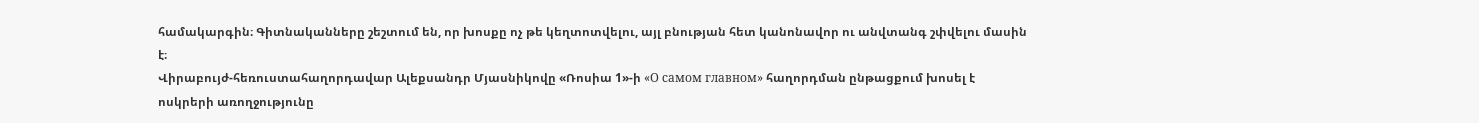համակարգին։ Գիտնականները շեշտում են, որ խոսքը ոչ թե կեղտոտվելու, այլ բնության հետ կանոնավոր ու անվտանգ շփվելու մասին է։
Վիրաբույժ-հեռուստահաղորդավար Ալեքսանդր Մյասնիկովը «Ռոսիա 1»-ի «О самом главном» հաղորդման ընթացքում խոսել է ոսկրերի առողջությունը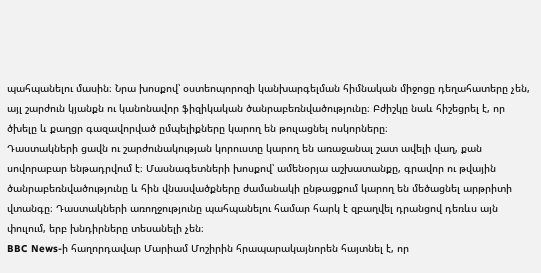պահպանելու մասին։ Նրա խոսքով՝ օստեոպորոզի կանխարգելման հիմնական միջոցը դեղահատերը չեն, այլ շարժուն կյանքն ու կանոնավոր ֆիզիկական ծանրաբեռնվածությունը։ Բժիշկը նաև հիշեցրել է, որ ծխելը և քաղցր գազավորված ըմպելիքները կարող են թուլացնել ոսկորները։
Դաստակների ցավն ու շարժունակության կորուստը կարող են առաջանալ շատ ավելի վաղ, քան սովորաբար ենթադրվում է։ Մասնագետների խոսքով՝ ամենօրյա աշխատանքը, գրավոր ու թվային ծանրաբեռնվածությունը և հին վնասվածքները ժամանակի ընթացքում կարող են մեծացնել արթրիտի վտանգը։ Դաստակների առողջությունը պահպանելու համար հարկ է զբաղվել դրանցով դեռևս այն փուլում, երբ խնդիրները տեսանելի չեն։
BBC News-ի հաղորդավար Մարիամ Մոշիրին հրապարակայնորեն հայտնել է, որ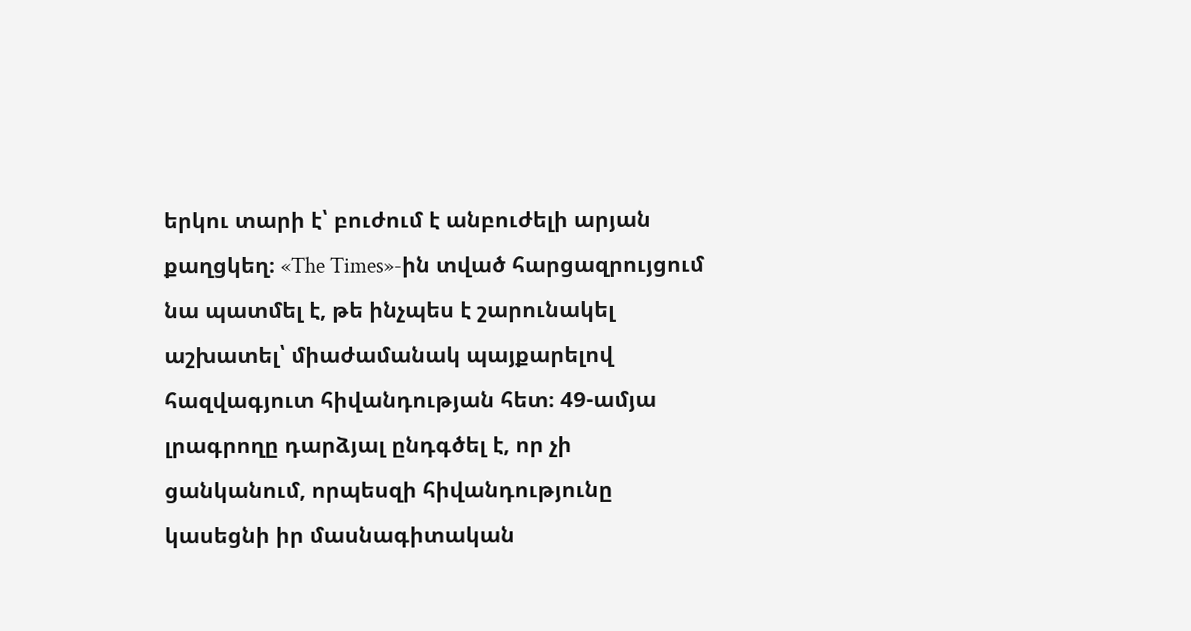երկու տարի է՝ բուժում է անբուժելի արյան քաղցկեղ։ «The Times»-ին տված հարցազրույցում նա պատմել է, թե ինչպես է շարունակել աշխատել՝ միաժամանակ պայքարելով հազվագյուտ հիվանդության հետ։ 49-ամյա լրագրողը դարձյալ ընդգծել է, որ չի ցանկանում, որպեսզի հիվանդությունը կասեցնի իր մասնագիտական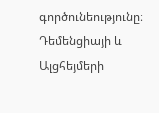գործունեությունը։
Դեմենցիայի և Ալցհեյմերի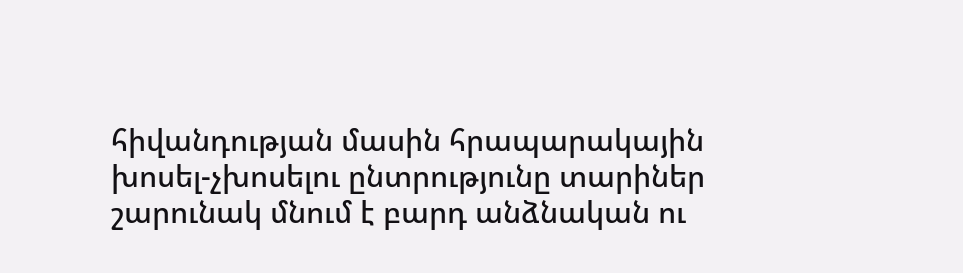հիվանդության մասին հրապարակային խոսել-չխոսելու ընտրությունը տարիներ շարունակ մնում է բարդ անձնական ու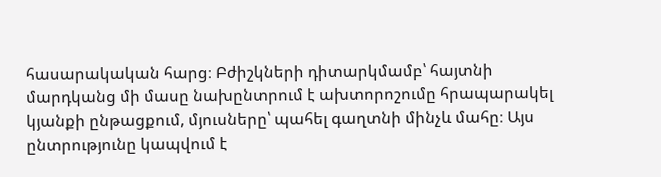հասարակական հարց։ Բժիշկների դիտարկմամբ՝ հայտնի մարդկանց մի մասը նախընտրում է ախտորոշումը հրապարակել կյանքի ընթացքում, մյուսները՝ պահել գաղտնի մինչև մահը։ Այս ընտրությունը կապվում է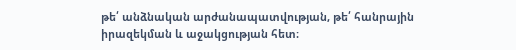թե՛ անձնական արժանապատվության, թե՛ հանրային իրազեկման և աջակցության հետ։